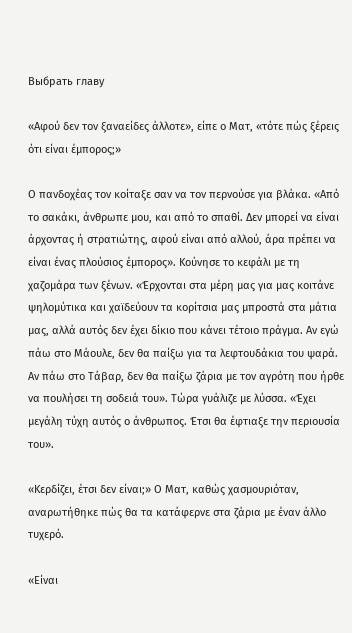Выбрать главу

«Αφού δεν τον ξαναείδες άλλοτε», είπε ο Ματ, «τότε πώς ξέρεις ότι είναι έμπορος;»

Ο πανδοχέας τον κοίταξε σαν να τον περνούσε για βλάκα. «Από το σακάκι, άνθρωπε μου, και από το σπαθί. Δεν μπορεί να είναι άρχοντας ή στρατιώτης, αφού είναι από αλλού, άρα πρέπει να είναι ένας πλούσιος έμπορος». Κούνησε το κεφάλι με τη χαζομάρα των ξένων. «Έρχονται στα μέρη μας για μας κοιτάνε ψηλομύτικα και χαϊδεύουν τα κορίτσια μας μπροστά στα μάτια μας, αλλά αυτός δεν έχει δίκιο που κάνει τέτοιο πράγμα. Αν εγώ πάω στο Μάουλε, δεν θα παίξω για τα λεφτουδάκια του ψαρά. Αν πάω στο Τάβαρ, δεν θα παίξω ζάρια με τον αγρότη που ήρθε να πουλήσει τη σοδειά του». Τώρα γυάλιζε με λύσσα. «Έχει μεγάλη τύχη αυτός ο άνθρωπος. Έτσι θα έφτιαξε την περιουσία του».

«Κερδίζει, έτσι δεν είναι;» Ο Ματ, καθώς χασμουριόταν, αναρωτήθηκε πώς θα τα κατάφερνε στα ζάρια με έναν άλλο τυχερό.

«Είναι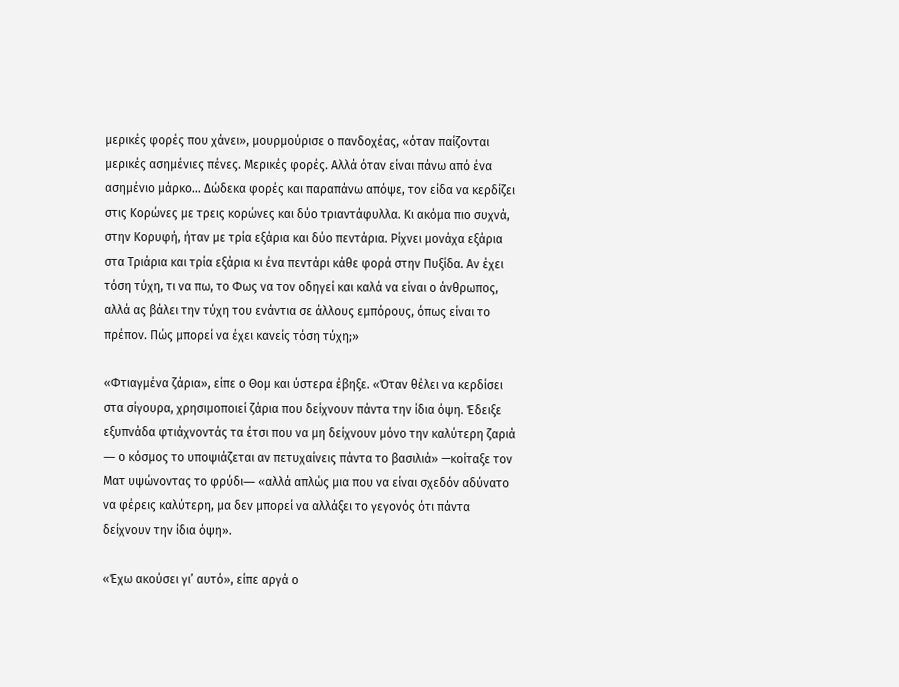μερικές φορές που χάνει», μουρμούρισε ο πανδοχέας, «όταν παίζονται μερικές ασημένιες πένες. Μερικές φορές. Αλλά όταν είναι πάνω από ένα ασημένιο μάρκο... Δώδεκα φορές και παραπάνω απόψε, τον είδα να κερδίζει στις Κορώνες με τρεις κορώνες και δύο τριαντάφυλλα. Κι ακόμα πιο συχνά, στην Κορυφή, ήταν με τρία εξάρια και δύο πεντάρια. Ρίχνει μονάχα εξάρια στα Τριάρια και τρία εξάρια κι ένα πεντάρι κάθε φορά στην Πυξίδα. Αν έχει τόση τύχη, τι να πω, το Φως να τον οδηγεί και καλά να είναι ο άνθρωπος, αλλά ας βάλει την τύχη του ενάντια σε άλλους εμπόρους, όπως είναι το πρέπον. Πώς μπορεί να έχει κανείς τόση τύχη;»

«Φτιαγμένα ζάρια», είπε ο Θομ και ύστερα έβηξε. «Όταν θέλει να κερδίσει στα σίγουρα, χρησιμοποιεί ζάρια που δείχνουν πάντα την ίδια όψη. Έδειξε εξυπνάδα φτιάχνοντάς τα έτσι που να μη δείχνουν μόνο την καλύτερη ζαριά ― ο κόσμος το υποψιάζεται αν πετυχαίνεις πάντα το βασιλιά» —κοίταξε τον Ματ υψώνοντας το φρύδι― «αλλά απλώς μια που να είναι σχεδόν αδύνατο να φέρεις καλύτερη, μα δεν μπορεί να αλλάξει το γεγονός ότι πάντα δείχνουν την ίδια όψη».

«Έχω ακούσει γι’ αυτό», είπε αργά ο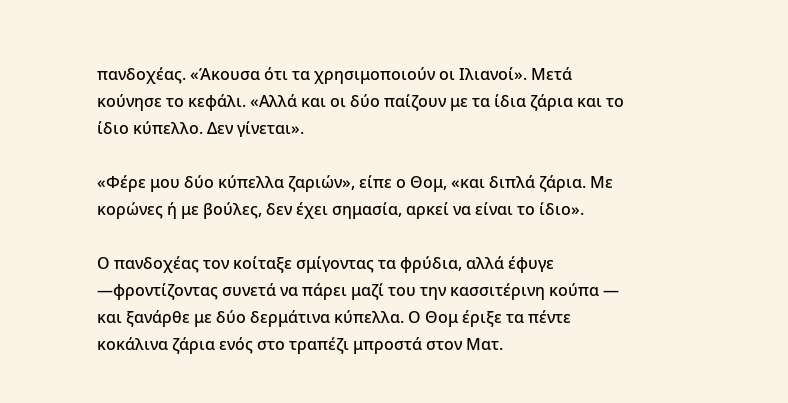πανδοχέας. «Άκουσα ότι τα χρησιμοποιούν οι Ιλιανοί». Μετά κούνησε το κεφάλι. «Αλλά και οι δύο παίζουν με τα ίδια ζάρια και το ίδιο κύπελλο. Δεν γίνεται».

«Φέρε μου δύο κύπελλα ζαριών», είπε ο Θομ, «και διπλά ζάρια. Με κορώνες ή με βούλες, δεν έχει σημασία, αρκεί να είναι το ίδιο».

Ο πανδοχέας τον κοίταξε σμίγοντας τα φρύδια, αλλά έφυγε —φροντίζοντας συνετά να πάρει μαζί του την κασσιτέρινη κούπα — και ξανάρθε με δύο δερμάτινα κύπελλα. Ο Θομ έριξε τα πέντε κοκάλινα ζάρια ενός στο τραπέζι μπροστά στον Ματ.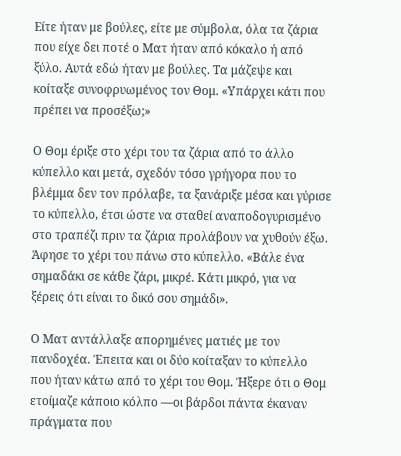Είτε ήταν με βούλες, είτε με σύμβολα, όλα τα ζάρια που είχε δει ποτέ ο Ματ ήταν από κόκαλο ή από ξύλο. Αυτά εδώ ήταν με βούλες. Τα μάζεψε και κοίταξε συνοφρυωμένος τον Θομ. «Υπάρχει κάτι που πρέπει να προσέξω;»

Ο Θομ έριξε στο χέρι του τα ζάρια από το άλλο κύπελλο και μετά, σχεδόν τόσο γρήγορα που το βλέμμα δεν τον πρόλαβε, τα ξανάριξε μέσα και γύρισε το κύπελλο, έτσι ώστε να σταθεί αναποδογυρισμένο στο τραπέζι πριν τα ζάρια προλάβουν να χυθούν έξω. Άφησε το χέρι του πάνω στο κύπελλο. «Βάλε ένα σημαδάκι σε κάθε ζάρι, μικρέ. Κάτι μικρό, για να ξέρεις ότι είναι το δικό σου σημάδι».

Ο Ματ αντάλλαξε απορημένες ματιές με τον πανδοχέα. Έπειτα και οι δύο κοίταξαν το κύπελλο που ήταν κάτω από το χέρι του Θομ. Ήξερε ότι ο Θομ ετοίμαζε κάποιο κόλπο —οι βάρδοι πάντα έκαναν πράγματα που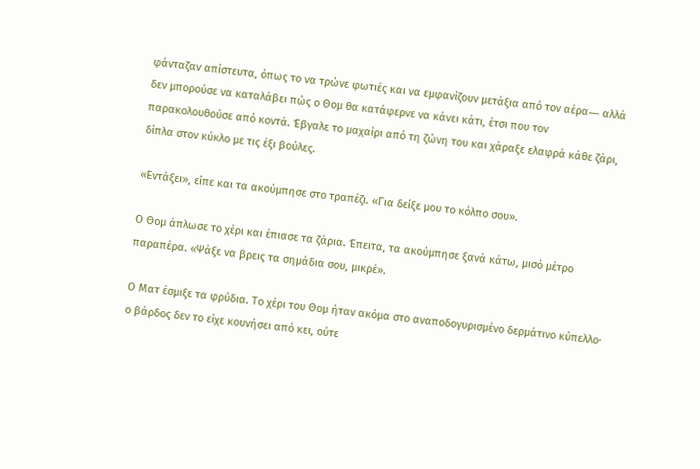φάνταζαν απίστευτα, όπως το να τρώνε φωτιές και να εμφανίζουν μετάξια από τον αέρα― αλλά δεν μπορούσε να καταλάβει πώς ο Θομ θα κατάφερνε να κάνει κάτι, έτσι που τον παρακολουθούσε από κοντά. Έβγαλε το μαχαίρι από τη ζώνη του και χάραξε ελαφρά κάθε ζάρι, δίπλα στον κύκλο με τις έξι βούλες.

«Εντάξει», είπε και τα ακούμπησε στο τραπέζι. «Για δείξε μου το κόλπο σου».

Ο Θομ άπλωσε το χέρι και έπιασε τα ζάρια. Έπειτα, τα ακούμπησε ξανά κάτω, μισό μέτρο παραπέρα. «Ψάξε να βρεις τα σημάδια σου, μικρέ».

Ο Ματ έσμιξε τα φρύδια. Το χέρι του Θομ ήταν ακόμα στο αναποδογυρισμένο δερμάτινο κύπελλο· ο βάρδος δεν το είχε κουνήσει από κει, ούτε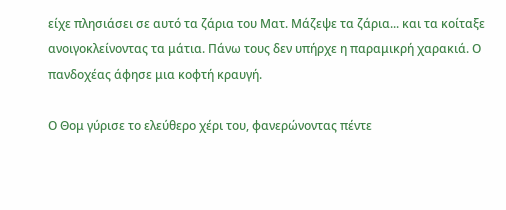είχε πλησιάσει σε αυτό τα ζάρια του Ματ. Μάζεψε τα ζάρια... και τα κοίταξε ανοιγοκλείνοντας τα μάτια. Πάνω τους δεν υπήρχε η παραμικρή χαρακιά. Ο πανδοχέας άφησε μια κοφτή κραυγή.

Ο Θομ γύρισε το ελεύθερο χέρι του, φανερώνοντας πέντε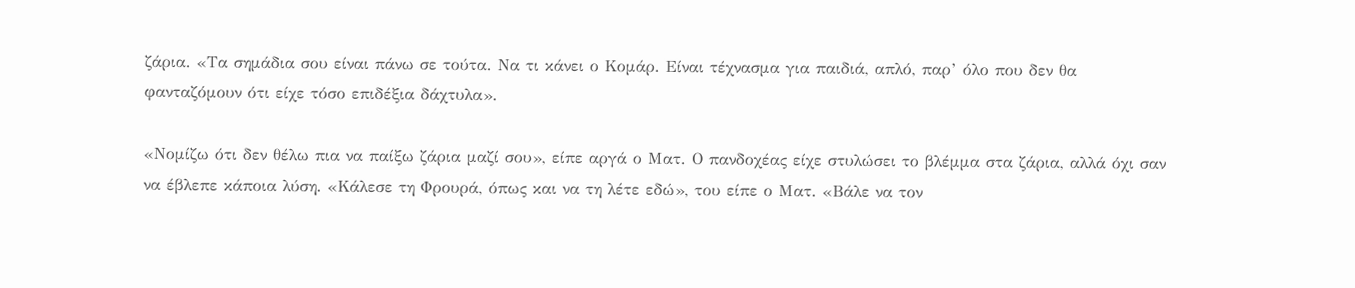ζάρια. «Τα σημάδια σου είναι πάνω σε τούτα. Να τι κάνει ο Κομάρ. Είναι τέχνασμα για παιδιά, απλό, παρ’ όλο που δεν θα φανταζόμουν ότι είχε τόσο επιδέξια δάχτυλα».

«Νομίζω ότι δεν θέλω πια να παίξω ζάρια μαζί σου», είπε αργά ο Ματ. Ο πανδοχέας είχε στυλώσει το βλέμμα στα ζάρια, αλλά όχι σαν να έβλεπε κάποια λύση. «Κάλεσε τη Φρουρά, όπως και να τη λέτε εδώ», του είπε ο Ματ. «Βάλε να τον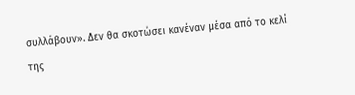συλλάβουν». Δεν θα σκοτώσει κανέναν μέσα από το κελί της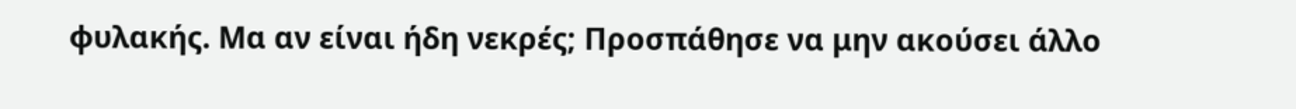φυλακής. Μα αν είναι ήδη νεκρές; Προσπάθησε να μην ακούσει άλλο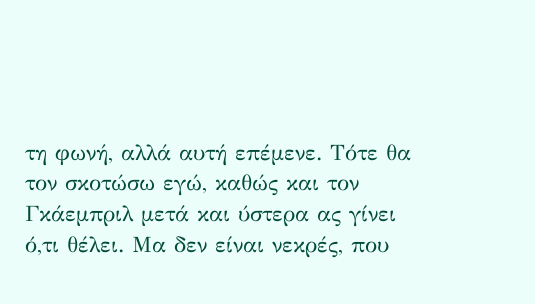τη φωνή, αλλά αυτή επέμενε. Τότε θα τον σκοτώσω εγώ, καθώς και τον Γκάεμπριλ μετά και ύστερα ας γίνει ό,τι θέλει. Μα δεν είναι νεκρές, που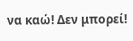να καώ! Δεν μπορεί!